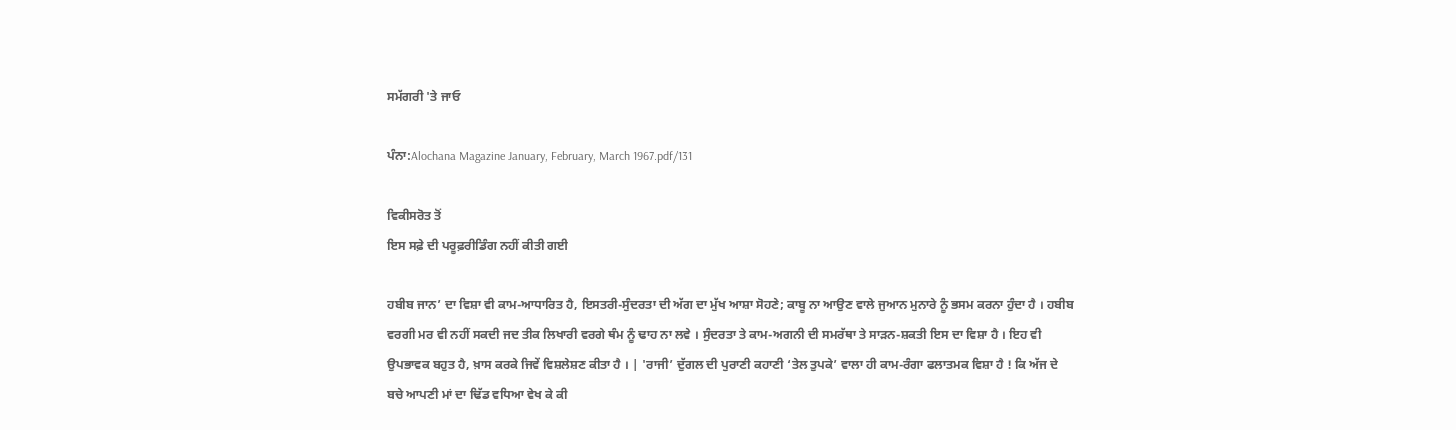ਸਮੱਗਰੀ 'ਤੇ ਜਾਓ

ਪੰਨਾ:Alochana Magazine January, February, March 1967.pdf/131

ਵਿਕੀਸਰੋਤ ਤੋਂ
ਇਸ ਸਫ਼ੇ ਦੀ ਪਰੂਫ਼ਰੀਡਿੰਗ ਨਹੀਂ ਕੀਤੀ ਗਈ

ਹਬੀਬ ਜਾਨ’ ਦਾ ਵਿਸ਼ਾ ਵੀ ਕਾਮ-ਆਧਾਰਿਤ ਹੈ, ਇਸਤਰੀ-ਸੁੰਦਰਤਾ ਦੀ ਅੱਗ ਦਾ ਮੁੱਖ ਆਸ਼ਾ ਸੋਹਣੇ; ਕਾਬੂ ਨਾ ਆਉਣ ਵਾਲੇ ਜੁਆਨ ਮੁਨਾਰੇ ਨੂੰ ਭਸਮ ਕਰਨਾ ਹੁੰਦਾ ਹੈ । ਹਬੀਬ ਵਰਗੀ ਮਰ ਵੀ ਨਹੀਂ ਸਕਦੀ ਜਦ ਤੀਕ ਲਿਖਾਰੀ ਵਰਗੇ ਥੰਮ ਨੂੰ ਢਾਹ ਨਾ ਲਵੇ । ਸੁੰਦਰਤਾ ਤੇ ਕਾਮ-ਅਗਨੀ ਦੀ ਸਮਰੱਥਾ ਤੇ ਸਾੜਨ-ਸ਼ਕਤੀ ਇਸ ਦਾ ਵਿਸ਼ਾ ਹੈ । ਇਹ ਵੀ ਉਪਭਾਵਕ ਬਹੁਤ ਹੈ, ਖ਼ਾਸ ਕਰਕੇ ਜਿਵੇਂ ਵਿਸ਼ਲੇਸ਼ਣ ਕੀਤਾ ਹੈ । | 'ਰਾਜੀ’ ਦੁੱਗਲ ਦੀ ਪੁਰਾਣੀ ਕਹਾਣੀ ‘ਤੇਲ ਤੁਪਕੇ’ ਵਾਲਾ ਹੀ ਕਾਮ-ਰੰਗਾ ਫਲਾਤਮਕ ਵਿਸ਼ਾ ਹੈ ! ਕਿ ਅੱਜ ਦੇ ਬਚੇ ਆਪਣੀ ਮਾਂ ਦਾ ਢਿੱਡ ਵਧਿਆ ਵੇਖ ਕੇ ਕੀ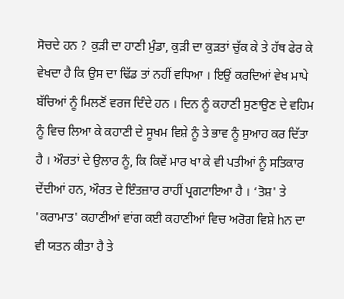ਸੋਚਦੇ ਹਨ ? ਕੁੜੀ ਦਾ ਹਾਣੀ ਮੁੰਡਾ, ਕੁੜੀ ਦਾ ਕੁੜਤਾਂ ਚੁੱਕ ਕੇ ਤੇ ਹੱਥ ਫੇਰ ਕੇ ਵੇਖਦਾ ਹੈ ਕਿ ਉਸ ਦਾ ਢਿੱਡ ਤਾਂ ਨਹੀਂ ਵਧਿਆ । ਇਉਂ ਕਰਦਿਆਂ ਵੇਖ ਮਾਪੇ ਬੱਚਿਆਂ ਨੂੰ ਮਿਲਣੋਂ ਵਰਜ ਦਿੰਦੇ ਹਨ । ਦਿਨ ਨੂੰ ਕਹਾਣੀ ਸੁਣਾਉਣ ਦੇ ਵਹਿਮ ਨੂੰ ਵਿਚ ਲਿਆ ਕੇ ਕਹਾਣੀ ਦੇ ਸੂਖਮ ਵਿਸ਼ੇ ਨੂੰ ਤੇ ਭਾਵ ਨੂੰ ਸੁਆਹ ਕਰ ਦਿੱਤਾ ਹੈ । ਔਰਤਾਂ ਦੇ ਉਲਾਰ ਨੂੰ, ਕਿ ਕਿਵੇਂ ਮਾਰ ਖਾ ਕੇ ਵੀ ਪਤੀਆਂ ਨੂੰ ਸਤਿਕਾਰ ਦੇਂਦੀਆਂ ਹਨ, ਔਰਤ ਦੇ ਇੰਤਜ਼ਾਰ ਰਾਹੀਂ ਪ੍ਰਗਟਾਇਆ ਹੈ । ‘ਤੋਸ਼' ਤੇ 'ਕਰਾਮਾਤ' ਕਹਾਣੀਆਂ ਵਾਂਗ ਕਈ ਕਹਾਣੀਆਂ ਵਿਚ ਅਰੋਗ ਵਿਸ਼ੇ hਨ ਦਾ ਵੀ ਯਤਨ ਕੀਤਾ ਹੈ ਤੇ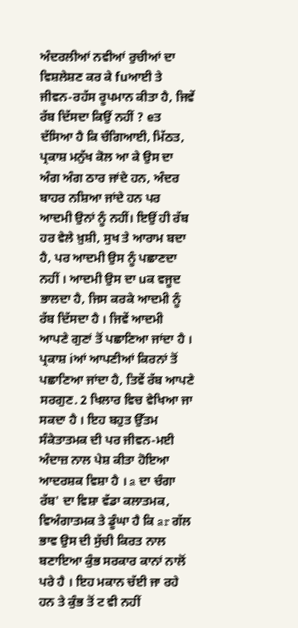ਅੰਦਰਲੀਆਂ ਨਵੀਆਂ ਰੁਚੀਆਂ ਦਾ ਵਿਸ਼ਲੇਸ਼ਣ ਕਰ ਕੇ fuਆਈ ਤੇ ਜੀਵਨ-ਰਹੱਸ ਰੂਪਮਾਨ ਕੀਤਾ ਹੈ, ਜਿਵੇਂ ਰੱਬ ਦਿੱਸਦਾ ਕਿਉਂ ਨਹੀਂ ? eਤ ਦੱਸਿਆ ਹੈ ਕਿ ਚੰਗਿਆਈ, ਮਿੱਠਤ, ਪ੍ਰਕਾਸ਼ ਮਨੁੱਖ ਕੋਲ ਆ ਕੇ ਉਸ ਦਾ ਅੰਗ ਅੰਗ ਠਾਰ ਜਾਂਦੇ ਹਨ, ਅੰਦਰ ਬਾਹਰ ਨਸ਼ਿਆ ਜਾਂਦੇ ਹਨ ਪਰ ਆਦਮੀ ਉਨਾਂ ਨੂੰ ਨਹੀਂ। ਇਉਂ ਹੀ ਰੱਬ ਹਰ ਵੇਲੇ ਖ਼ੁਸ਼ੀ, ਸੁਖ ਤੇ ਆਰਾਮ ਬਦਾ ਹੈ, ਪਰ ਆਦਮੀ ਉਸ ਨੂੰ ਪਛਾਣਦਾ ਨਹੀਂ । ਆਦਮੀ ਉਸ ਦਾ uਕ ਵਜੂਦ ਭਾਲਦਾ ਹੈ, ਜਿਸ ਕਰਕੇ ਆਦਮੀ ਨੂੰ ਰੱਬ ਦਿੱਸਦਾ ਹੈ । ਜਿਵੇਂ ਆਦਮੀ ਆਪਣੇ ਗੁਣਾਂ ਤੋਂ ਪਛਾਣਿਆ ਜਾਂਦਾ ਹੈ । ਪ੍ਰਕਾਸ਼ iਆਂ ਆਪਣੀਆਂ ਕਿਰਨਾਂ ਤੋਂ ਪਛਾਣਿਆ ਜਾਂਦਾ ਹੈ, ਤਿਵੇਂ ਰੱਬ ਆਪਣੇ ਸਰਗੁਣ. 2 ਖਿਲਾਰ ਵਿਚ ਵੇਖਿਆ ਜਾ ਸਕਦਾ ਹੈ । ਇਹ ਬਹੁਤ ਉੱਤਮ ਸੰਕੇਤਾਤਮਕ ਦੀ ਪਰ ਜੀਵਨ-ਮਈ ਅੰਦਾਜ਼ ਨਾਲ ਪੇਸ਼ ਕੀਤਾ ਹੋਇਆ ਆਦਰਸ਼ਕ ਵਿਸ਼ਾ ਹੈ । a ਦਾ ਚੰਗਾ ਰੱਬ' ਦਾ ਵਿਸ਼ਾ ਵੱਡਾ ਕਲਾਤਮਕ, ਵਿਅੰਗਾਤਮਕ ਤੇ ਡੂੰਘਾ ਹੈ ਕਿ ar ਗੱਲ ਭਾਵ ਉਸ ਦੀ ਸੁੱਚੀ ਕਿਰਤ ਨਾਲ ਬਣਾਇਆ ਕੁੰਭ ਸਰਕਾਰ ਕਾਨਾਂ ਨਾਲੋਂ ਪਰੇ ਹੈ । ਇਹ ਮਕਾਨ ਚੱਈ ਜਾ ਰਹੇ ਹਨ ਤੇ ਕੁੰਭ ਤੋਂ ਟ ਵੀ ਨਹੀਂ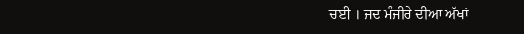ਚਈ । ਜਦ ਮੰਜੀਰੇ ਦੀਆ ਅੱਖਾਂ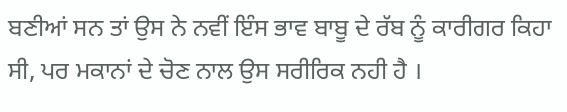ਬਣੀਆਂ ਸਨ ਤਾਂ ਉਸ ਨੇ ਨਵੀਂ ਇੰਸ ਭਾਵ ਬਾਬੂ ਦੇ ਰੱਬ ਨੂੰ ਕਾਰੀਗਰ ਕਿਹਾ ਸੀ, ਪਰ ਮਕਾਨਾਂ ਦੇ ਚੋਣ ਨਾਲ ਉਸ ਸਰੀਰਿਕ ਨਹੀ ਹੈ ।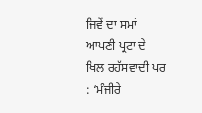ਜਿਵੇਂ ਦਾ ਸਮਾਂ ਆਪਣੀ ਪ੍ਰਟਾ ਦੇ ਖਿਲ ਰਹੱਸਵਾਦੀ ਪਰ : ‘ਮੰਜੀਰੇ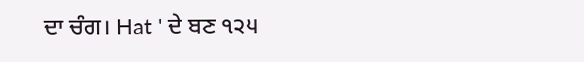ਦਾ ਚੰਗ। Hat ' ਦੇ ਬਣ ੧੨੫